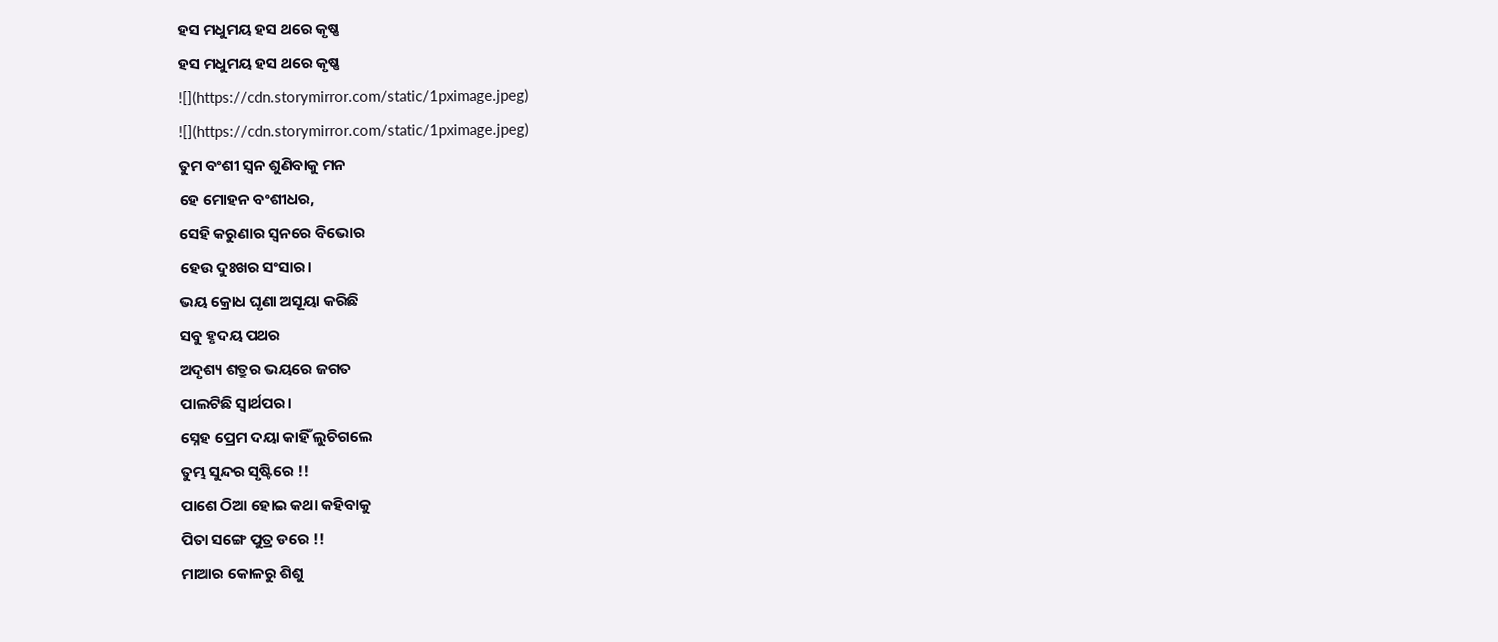ହସ ମଧୁମୟ ହସ ଥରେ କୃଷ୍ଣ
ହସ ମଧୁମୟ ହସ ଥରେ କୃଷ୍ଣ
![](https://cdn.storymirror.com/static/1pximage.jpeg)
![](https://cdn.storymirror.com/static/1pximage.jpeg)
ତୁମ ବଂଶୀ ସ୍ବନ ଶୁଣିବାକୁ ମନ
ହେ ମୋହନ ବଂଶୀଧର,
ସେହି କରୁଣାର ସ୍ବନରେ ବିଭୋର
ହେଉ ଦୁଃଖର ସଂସାର।
ଭୟ କ୍ରୋଧ ଘୃଣା ଅସୂୟା କରିଛି
ସବୁ ହୃଦୟ ପଥର
ଅଦୃଶ୍ୟ ଶତ୍ରୁର ଭୟରେ ଜଗତ
ପାଲଟିଛି ସ୍ୱାର୍ଥପର।
ସ୍ନେହ ପ୍ରେମ ଦୟା କାହିଁ ଲୁଚିଗଲେ
ତୁମ୍ଭ ସୁନ୍ଦର ସୃଷ୍ଟିରେ !!
ପାଶେ ଠିଆ ହୋଇ କଥା କହିବାକୁ
ପିତା ସଙ୍ଗେ ପୁତ୍ର ଡରେ !!
ମାଆର କୋଳରୁ ଶିଶୁ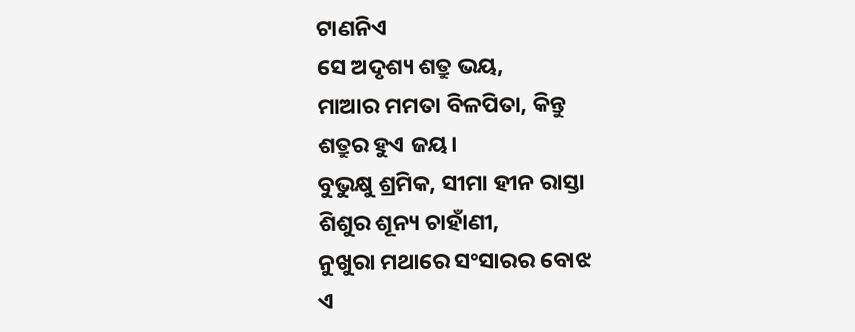ଟାଣନିଏ
ସେ ଅଦୃଶ୍ୟ ଶତ୍ରୁ ଭୟ,
ମାଆର ମମତା ବିଳପିତା, କିନ୍ତୁ
ଶତ୍ରୁର ହୁଏ ଜୟ।
ବୁଭୁକ୍ଷୁ ଶ୍ରମିକ, ସୀମା ହୀନ ରାସ୍ତା
ଶିଶୁର ଶୂନ୍ୟ ଚାହାଁଣୀ,
ନୁଖୁରା ମଥାରେ ସଂସାରର ବୋଝ
ଏ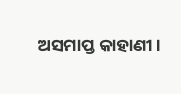ଅସମାପ୍ତ କାହାଣୀ।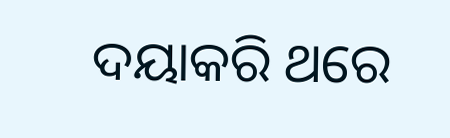ଦୟାକରି ଥରେ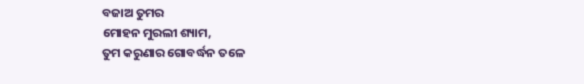ବଜାଅ ତୁମର
ମୋହନ ମୁରଲୀ ଶ୍ୟାମ,
ତୁମ କରୁଣାର ଗୋବର୍ଦ୍ଧନ ତଳେ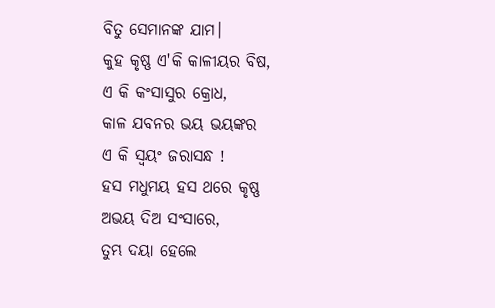ବିତୁ ସେମାନଙ୍କ ଯାମ।
କୁହ କୃଷ୍ଣ ଏ'କି କାଳୀୟର ବିଷ,
ଏ କି କଂସାସୁର କ୍ରୋଧ,
କାଳ ଯବନର ଭୟ ଭୟଙ୍କର
ଏ କି ସ୍ବୟଂ ଜରାସନ୍ଧ !
ହସ ମଧୁମୟ ହସ ଥରେ କୃଷ୍ଣ
ଅଭୟ ଦିଅ ସଂସାରେ,
ତୁମ୍ଭ ଦୟା ହେଲେ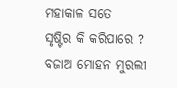ମହାକାଳ ସତେ
ସୃଷ୍ଟିର କି କରିପାରେ ?
ବଜାଅ ମୋହନ ମୁରଲୀ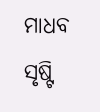ମାଧବ
ସୃଷ୍ଟି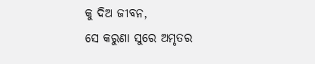କୁ ଦିଅ ଜୀବନ,
ସେ କରୁଣା ସୁରେ ଅମୃତର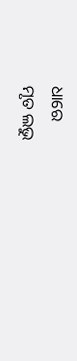ଧାରେ
ମୃତ ଲଭୁ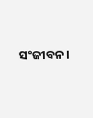ସଂଜୀବନ।